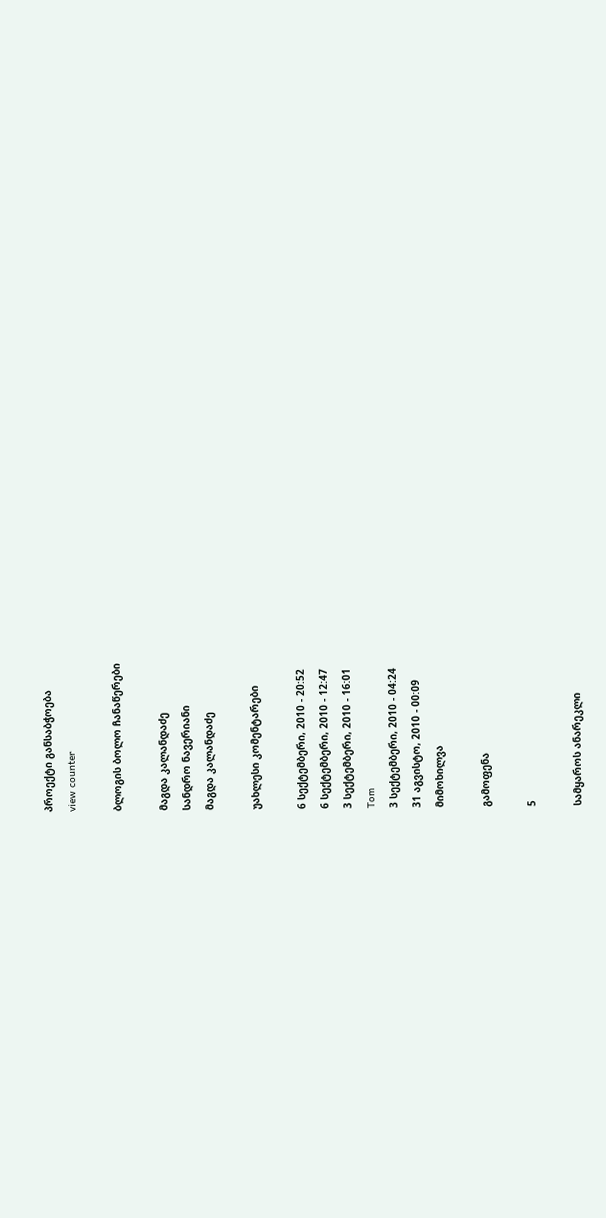პროექტი განსაბჭოება
view counter

ბლოგის ბოლო ჩანაწერები

მაგდა კალანდაძე
სანდრო ნავერიანი
მაგდა კალანდაძე

უახლესი კომენტარები

6 სექტემბერი, 2010 - 20:52
6 სექტემბერი, 2010 - 12:47
3 სექტემბერი, 2010 - 16:01
Tom
3 სექტემბერი, 2010 - 04:24
31 აგვისტო, 2010 - 00:09
მიმოხილვა

გამოფენა

5

სამყაროს ანარეკლი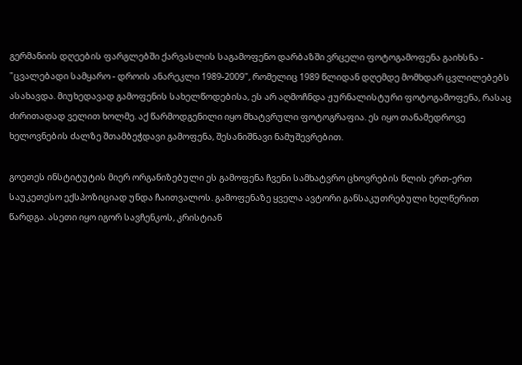გერმანიის დღეების ფარგლებში ქარვასლის საგამოფენო დარბაზში ვრცელი ფოტოგამოფენა გაიხსნა - "ცვალებადი სამყარო - დროის ანარეკლი 1989-2009", რომელიც 1989 წლიდან დღემდე მომხდარ ცვლილებებს ასახავდა. მიუხედავად გამოფენის სახელწოდებისა, ეს არ აღმოჩნდა ჟურნალისტური ფოტოგამოფენა, რასაც ძირითადად ველით ხოლმე. აქ წარმოდგენილი იყო მხატვრული ფოტოგრაფია. ეს იყო თანამედროვე ხელოვნების ძალზე შთამბეჭდავი გამოფენა, შესანიშნავი ნამუშევრებით.

გოეთეს ინსტიტუტის მიერ ორგანიზებული ეს გამოფენა ჩვენი სამხატვრო ცხოვრების წლის ერთ-ერთ საუკეთესო ექსპოზიციად უნდა ჩაითვალოს. გამოფენაზე ყველა ავტორი განსაკუთრებული ხელწერით წარდგა. ასეთი იყო იგორ სავჩენკოს, კრისტიან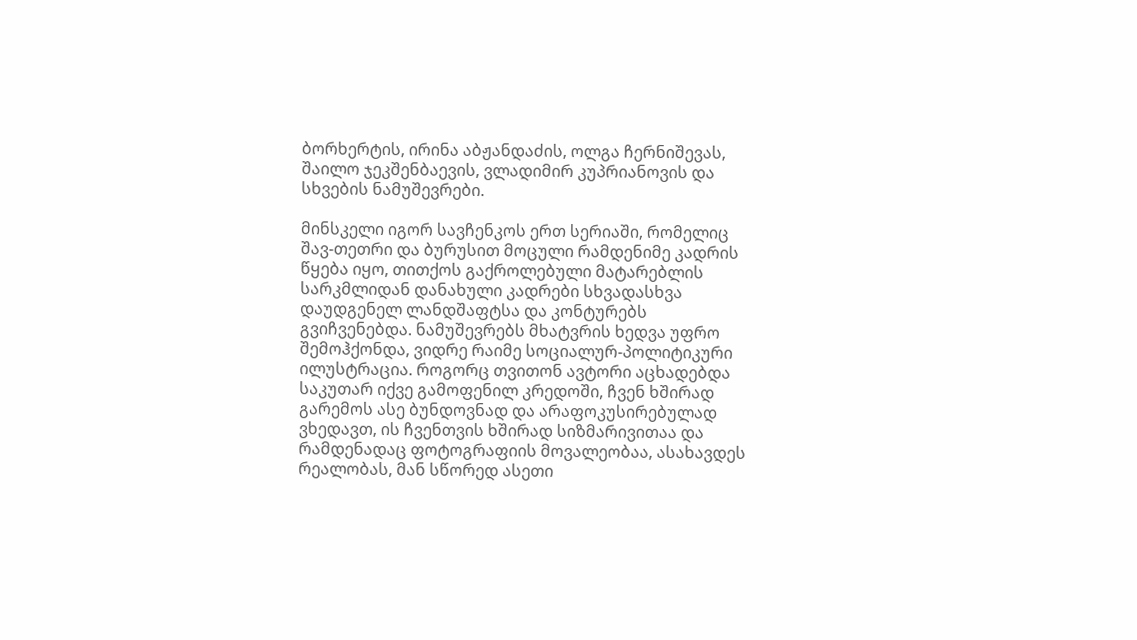ბორხერტის, ირინა აბჟანდაძის, ოლგა ჩერნიშევას, შაილო ჯეკშენბაევის, ვლადიმირ კუპრიანოვის და სხვების ნამუშევრები.

მინსკელი იგორ სავჩენკოს ერთ სერიაში, რომელიც შავ-თეთრი და ბურუსით მოცული რამდენიმე კადრის წყება იყო, თითქოს გაქროლებული მატარებლის სარკმლიდან დანახული კადრები სხვადასხვა დაუდგენელ ლანდშაფტსა და კონტურებს გვიჩვენებდა. ნამუშევრებს მხატვრის ხედვა უფრო შემოჰქონდა, ვიდრე რაიმე სოციალურ-პოლიტიკური ილუსტრაცია. როგორც თვითონ ავტორი აცხადებდა საკუთარ იქვე გამოფენილ კრედოში, ჩვენ ხშირად გარემოს ასე ბუნდოვნად და არაფოკუსირებულად ვხედავთ, ის ჩვენთვის ხშირად სიზმარივითაა და რამდენადაც ფოტოგრაფიის მოვალეობაა, ასახავდეს რეალობას, მან სწორედ ასეთი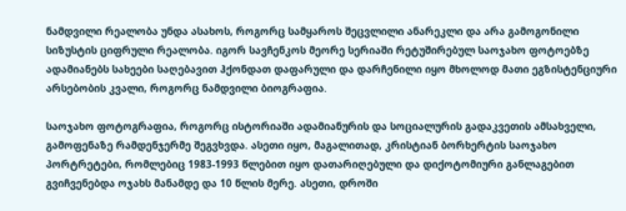ნამდვილი რეალობა უნდა ასახოს, როგორც სამყაროს შეცვლილი ანარეკლი და არა გამოგონილი სიზუსტის ციფრული რეალობა. იგორ სავჩენკოს მეორე სერიაში რეტუშირებულ საოჯახო ფოტოებზე ადამიანებს სახეები საღებავით ჰქონდათ დაფარული და დარჩენილი იყო მხოლოდ მათი ეგზისტენციური არსებობის კვალი, როგორც ნამდვილი ბიოგრაფია.

საოჯახო ფოტოგრაფია, როგორც ისტორიაში ადამიანურის და სოციალურის გადაკვეთის ამსახველი, გამოფენაზე რამდენჯერმე შეგვხვდა. ასეთი იყო, მაგალითად, კრისტიან ბორხერტის საოჯახო პორტრეტები, რომლებიც 1983-1993 წლებით იყო დათარიღებული და დიქოტომიური განლაგებით გვიჩვენებდა ოჯახს მანამდე და 10 წლის მერე. ასეთი, დროში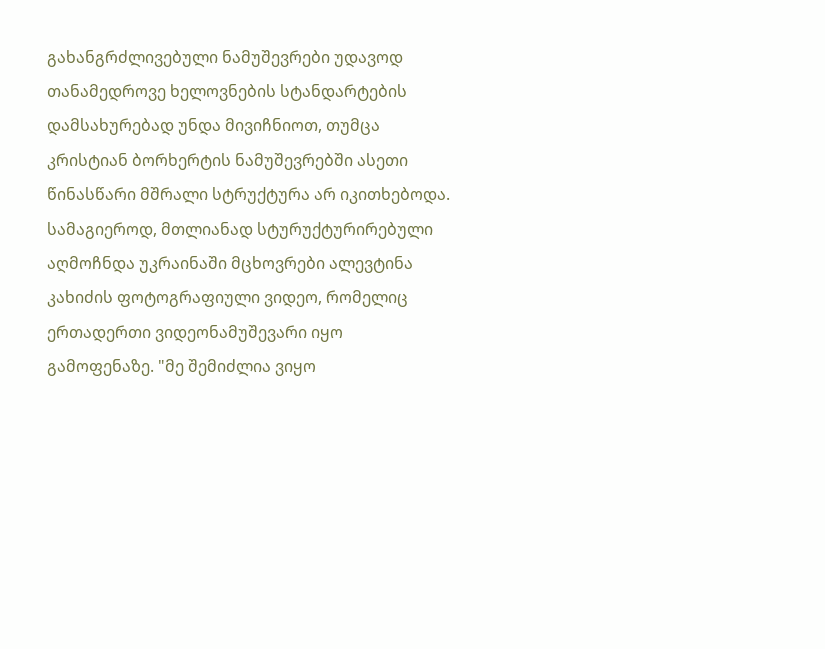გახანგრძლივებული ნამუშევრები უდავოდ თანამედროვე ხელოვნების სტანდარტების დამსახურებად უნდა მივიჩნიოთ, თუმცა კრისტიან ბორხერტის ნამუშევრებში ასეთი წინასწარი მშრალი სტრუქტურა არ იკითხებოდა. სამაგიეროდ, მთლიანად სტურუქტურირებული აღმოჩნდა უკრაინაში მცხოვრები ალევტინა კახიძის ფოტოგრაფიული ვიდეო, რომელიც ერთადერთი ვიდეონამუშევარი იყო გამოფენაზე. "მე შემიძლია ვიყო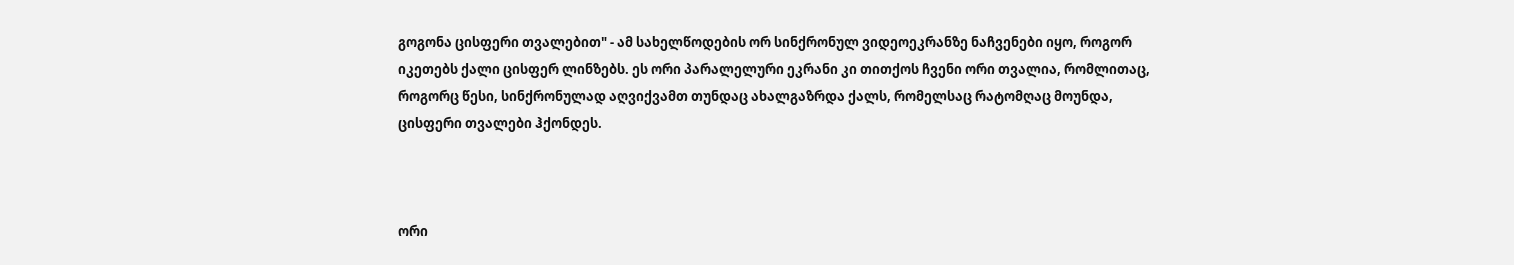გოგონა ცისფერი თვალებით" - ამ სახელწოდების ორ სინქრონულ ვიდეოეკრანზე ნაჩვენები იყო, როგორ იკეთებს ქალი ცისფერ ლინზებს. ეს ორი პარალელური ეკრანი კი თითქოს ჩვენი ორი თვალია, რომლითაც, როგორც წესი, სინქრონულად აღვიქვამთ თუნდაც ახალგაზრდა ქალს, რომელსაც რატომღაც მოუნდა, ცისფერი თვალები ჰქონდეს.



ორი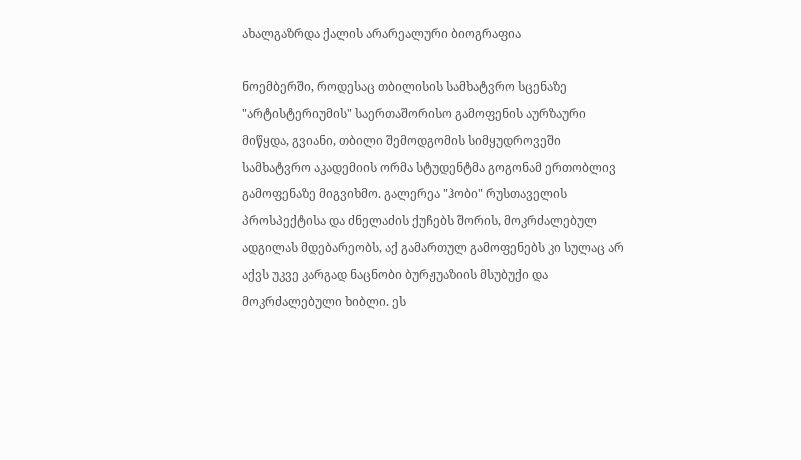ახალგაზრდა ქალის არარეალური ბიოგრაფია

ნოემბერში, როდესაც თბილისის სამხატვრო სცენაზე "არტისტერიუმის" საერთაშორისო გამოფენის აურზაური მიწყდა, გვიანი, თბილი შემოდგომის სიმყუდროვეში სამხატვრო აკადემიის ორმა სტუდენტმა გოგონამ ერთობლივ გამოფენაზე მიგვიხმო. გალერეა "ჰობი" რუსთაველის პროსპექტისა და ძნელაძის ქუჩებს შორის, მოკრძალებულ ადგილას მდებარეობს, აქ გამართულ გამოფენებს კი სულაც არ აქვს უკვე კარგად ნაცნობი ბურჟუაზიის მსუბუქი და მოკრძალებული ხიბლი. ეს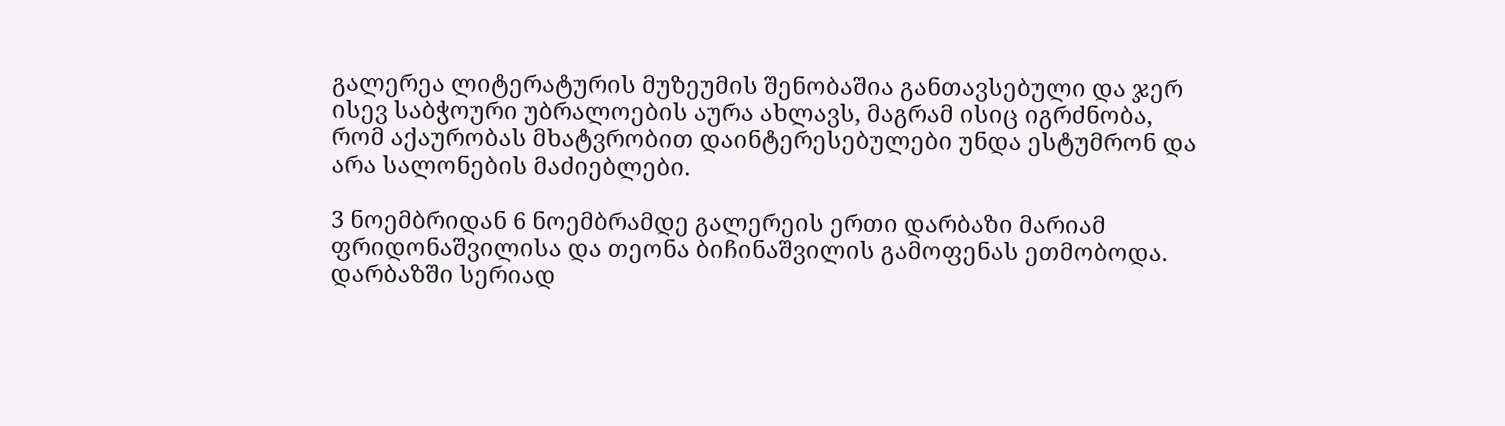გალერეა ლიტერატურის მუზეუმის შენობაშია განთავსებული და ჯერ ისევ საბჭოური უბრალოების აურა ახლავს, მაგრამ ისიც იგრძნობა, რომ აქაურობას მხატვრობით დაინტერესებულები უნდა ესტუმრონ და არა სალონების მაძიებლები.

3 ნოემბრიდან 6 ნოემბრამდე გალერეის ერთი დარბაზი მარიამ ფრიდონაშვილისა და თეონა ბიჩინაშვილის გამოფენას ეთმობოდა. დარბაზში სერიად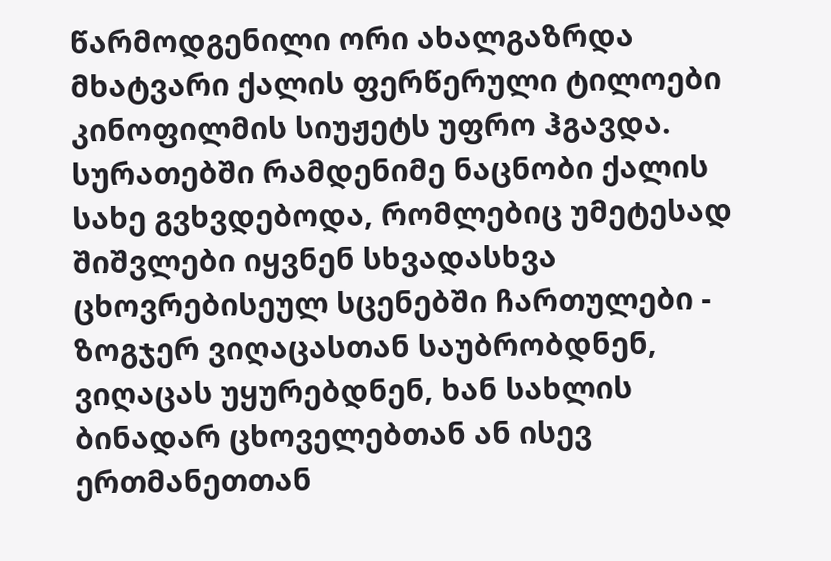წარმოდგენილი ორი ახალგაზრდა მხატვარი ქალის ფერწერული ტილოები კინოფილმის სიუჟეტს უფრო ჰგავდა. სურათებში რამდენიმე ნაცნობი ქალის სახე გვხვდებოდა, რომლებიც უმეტესად შიშვლები იყვნენ სხვადასხვა ცხოვრებისეულ სცენებში ჩართულები - ზოგჯერ ვიღაცასთან საუბრობდნენ, ვიღაცას უყურებდნენ, ხან სახლის ბინადარ ცხოველებთან ან ისევ ერთმანეთთან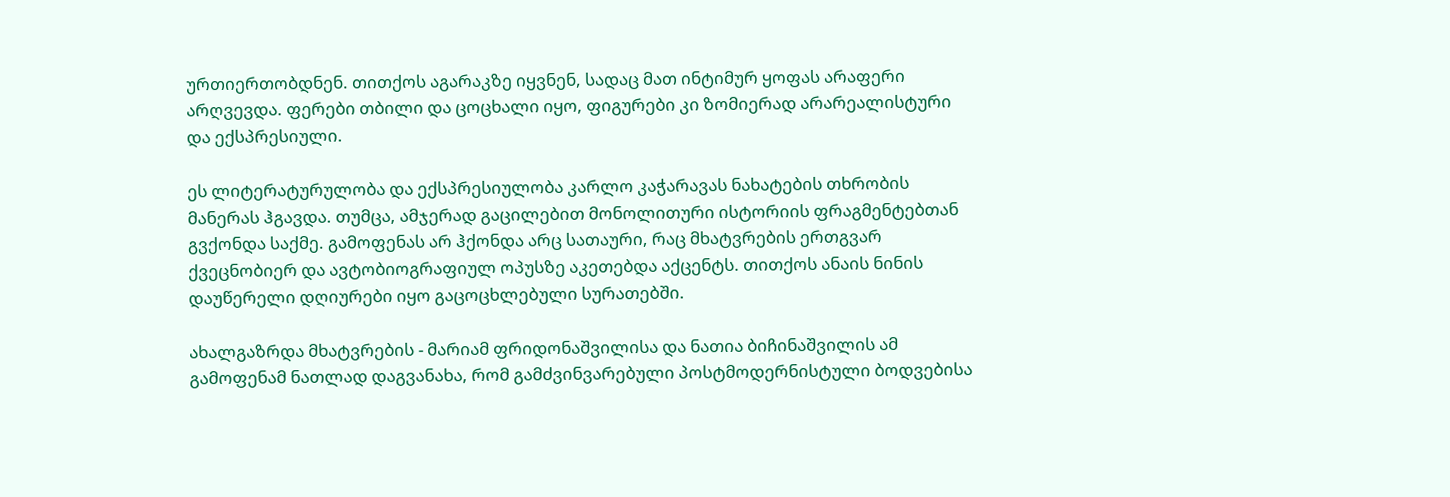ურთიერთობდნენ. თითქოს აგარაკზე იყვნენ, სადაც მათ ინტიმურ ყოფას არაფერი არღვევდა. ფერები თბილი და ცოცხალი იყო, ფიგურები კი ზომიერად არარეალისტური და ექსპრესიული.

ეს ლიტერატურულობა და ექსპრესიულობა კარლო კაჭარავას ნახატების თხრობის მანერას ჰგავდა. თუმცა, ამჯერად გაცილებით მონოლითური ისტორიის ფრაგმენტებთან გვქონდა საქმე. გამოფენას არ ჰქონდა არც სათაური, რაც მხატვრების ერთგვარ ქვეცნობიერ და ავტობიოგრაფიულ ოპუსზე აკეთებდა აქცენტს. თითქოს ანაის ნინის დაუწერელი დღიურები იყო გაცოცხლებული სურათებში.

ახალგაზრდა მხატვრების - მარიამ ფრიდონაშვილისა და ნათია ბიჩინაშვილის ამ გამოფენამ ნათლად დაგვანახა, რომ გამძვინვარებული პოსტმოდერნისტული ბოდვებისა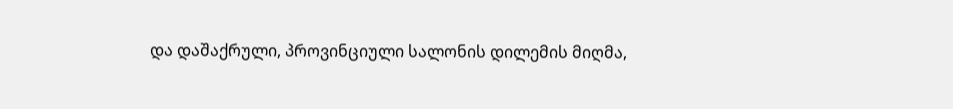და დაშაქრული, პროვინციული სალონის დილემის მიღმა,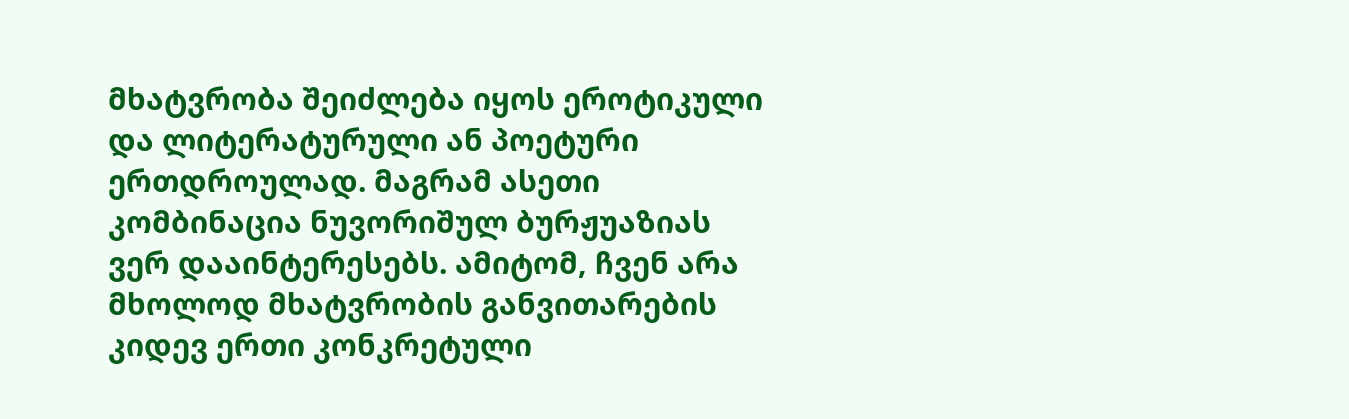მხატვრობა შეიძლება იყოს ეროტიკული და ლიტერატურული ან პოეტური ერთდროულად. მაგრამ ასეთი კომბინაცია ნუვორიშულ ბურჟუაზიას ვერ დააინტერესებს. ამიტომ, ჩვენ არა მხოლოდ მხატვრობის განვითარების კიდევ ერთი კონკრეტული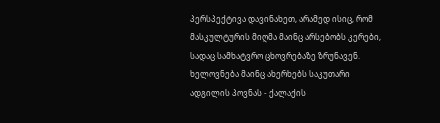პერსპექტივა დავინახეთ, არამედ ისიც, რომ მასკულტურის მიღმა მაინც არსებობს კერები, სადაც სამხატვრო ცხოვრებაზე ზრუნავენ. ხელოვნება მაინც ახერხებს საკუთარი ადგილის პოვნას - ქალაქის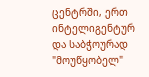ცენტრში, ერთ ინტელიგენტურ და საბჭოურად "მოუწყობელ"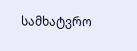სამხატვრო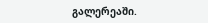გალერეაში.